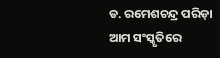ଡ. ରମେଶଚନ୍ଦ୍ର ପରିଡ଼ା
ଆମ ସଂସ୍କୃତିରେ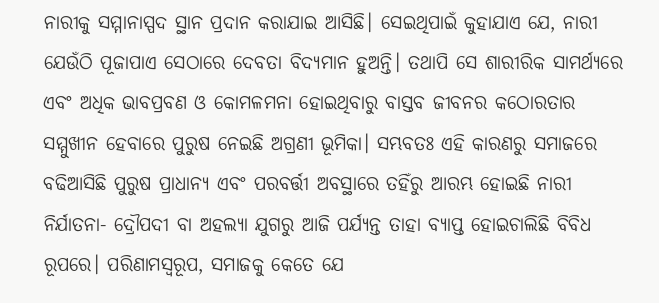ନାରୀକୁ ସମ୍ମାନାସ୍ପଦ ସ୍ଥାନ ପ୍ରଦାନ କରାଯାଇ ଆସିଛି। ସେଇଥିପାଇଁ କୁହାଯାଏ ଯେ, ନାରୀ ଯେଉଁଠି ପୂଜାପାଏ ସେଠାରେ ଦେବତା ବିଦ୍ୟମାନ ହୁଅନ୍ତି। ତଥାପି ସେ ଶାରୀରିକ ସାମର୍ଥ୍ୟରେ ଏବଂ ଅଧିକ ଭାବପ୍ରବଣ ଓ କୋମଳମନା ହୋଇଥିବାରୁ ବାସ୍ତବ ଜୀବନର କଠୋରତାର ସମ୍ମୁଖୀନ ହେବାରେ ପୁରୁଷ ନେଇଛି ଅଗ୍ରଣୀ ଭୂମିକା। ସମ୍ଭବତଃ ଏହି କାରଣରୁ ସମାଜରେ ବଢିଆସିଛି ପୁରୁଷ ପ୍ରାଧାନ୍ୟ ଏବଂ ପରବର୍ତ୍ତୀ ଅବସ୍ଥାରେ ତହିଁରୁ ଆରମ୍ଭ ହୋଇଛି ନାରୀ ନିର୍ଯାତନା- ଦ୍ରୌପଦୀ ବା ଅହଲ୍ୟା ଯୁଗରୁ ଆଜି ପର୍ଯ୍ୟନ୍ତ ତାହା ବ୍ୟାପ୍ତ ହୋଇଚାଲିଛି ବିବିଧ ରୂପରେ। ପରିଣାମସ୍ବରୂପ, ସମାଜକୁ କେତେ ଯେ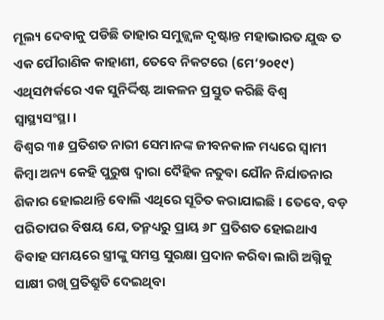ମୂଲ୍ୟ ଦେବାକୁ ପଡିଛି ତାହାର ସମୁଜ୍ଜ୍ୱଳ ଦୃଷ୍ଟାନ୍ତ ମହାଭାରତ ଯୁଦ୍ଧ ତ ଏକ ପୌରାଣିକ କାହାଣୀ, ତେବେ ନିକଟରେ (ମେ’୨୦୧୯) ଏଥିସମ୍ପର୍କରେ ଏକ ସୁନିର୍ଦ୍ଦିଷ୍ଟ ଆକଳନ ପ୍ରସ୍ତୁତ କରିଛି ବିଶ୍ୱ ସ୍ବାସ୍ଥ୍ୟସଂସ୍ଥା।
ବିଶ୍ୱର ୩୫ ପ୍ରତିଶତ ନାରୀ ସେମାନଙ୍କ ଜୀବନକାଳ ମଧ୍ୟରେ ସ୍ବାମୀ କିମ୍ବା ଅନ୍ୟ କେହି ପୁରୁଷ ଦ୍ୱାରା ଦୈହିକ ନତୁବା ଯୌନ ନିର୍ଯାତନାର ଶିକାର ହୋଇଥାନ୍ତି ବୋଲି ଏଥିରେ ସୂଚିତ କରାଯାଇଛି। ତେବେ, ବଡ଼ ପରିତାପର ବିଷୟ ଯେ, ତନ୍ମଧ୍ୟରୁ ପ୍ରାୟ ୬୮ ପ୍ରତିଶତ ହୋଇଥାଏ ବିବାହ ସମୟରେ ସ୍ତ୍ରୀଙ୍କୁ ସମସ୍ତ ସୁରକ୍ଷା ପ୍ରଦାନ କରିବା ଲାଗି ଅଗ୍ନିକୁ ସାକ୍ଷୀ ରଖି ପ୍ରତିଶ୍ରୁତି ଦେଇଥିବା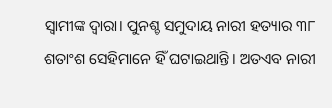ସ୍ବାମୀଙ୍କ ଦ୍ୱାରା। ପୁନଶ୍ଚ ସମୁଦାୟ ନାରୀ ହତ୍ୟାର ୩୮ ଶତାଂଶ ସେହିମାନେ ହିଁ ଘଟାଇଥାନ୍ତି। ଅତଏବ ନାରୀ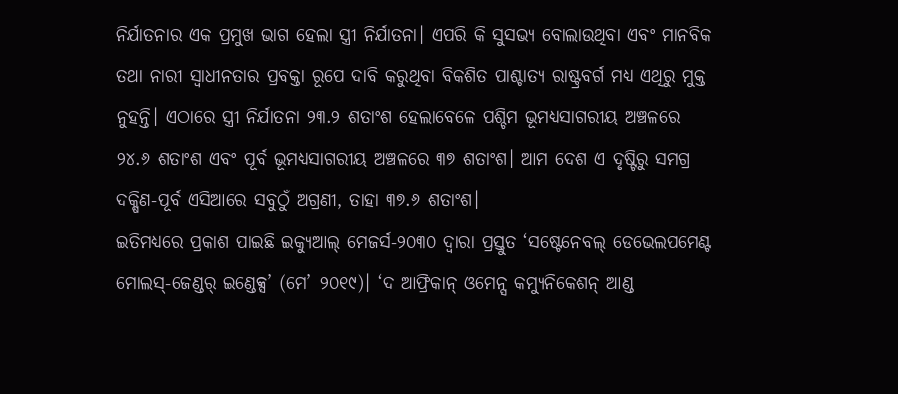ନିର୍ଯାତନାର ଏକ ପ୍ରମୁଖ ଭାଗ ହେଲା ସ୍ତ୍ରୀ ନିର୍ଯାତନା। ଏପରି କି ସୁସଭ୍ୟ ବୋଲାଉଥିବା ଏବଂ ମାନବିକ ତଥା ନାରୀ ସ୍ବାଧୀନତାର ପ୍ରବକ୍ତା ରୂପେ ଦାବି କରୁଥିବା ବିକଶିତ ପାଶ୍ଚାତ୍ୟ ରାଷ୍ଟ୍ରବର୍ଗ ମଧ୍ୟ ଏଥିରୁ ମୁକ୍ତ ନୁହନ୍ତି। ଏଠାରେ ସ୍ତ୍ରୀ ନିର୍ଯାତନା ୨୩.୨ ଶତାଂଶ ହେଲାବେଳେ ପଶ୍ଚିମ ଭୂମଧ୍ୟସାଗରୀୟ ଅଞ୍ଚଳରେ ୨୪.୬ ଶତାଂଶ ଏବଂ ପୂର୍ବ ଭୂମଧ୍ୟସାଗରୀୟ ଅଞ୍ଚଳରେ ୩୭ ଶତାଂଶ। ଆମ ଦେଶ ଏ ଦୃଷ୍ଟିରୁ ସମଗ୍ର ଦକ୍ଷିଣ-ପୂର୍ବ ଏସିଆରେ ସବୁଠୁଁ ଅଗ୍ରଣୀ, ତାହା ୩୭.୬ ଶତାଂଶ।
ଇତିମଧ୍ୟରେ ପ୍ରକାଶ ପାଇଛି ଇକ୍ୟୁଆଲ୍ ମେଜର୍ସ-୨୦୩୦ ଦ୍ୱାରା ପ୍ରସ୍ତୁତ ‘ସଷ୍ଟେନେବଲ୍ ଡେଭେଲପମେଣ୍ଟ ମୋଲସ୍-ଜେଣ୍ଡର୍ ଇଣ୍ଡେକ୍ସ’ (ମେ’ ୨୦୧୯)। ‘ଦ ଆଫ୍ରିକାନ୍ ଓମେନ୍ସ କମ୍ୟୁନିକେଶନ୍ ଆଣ୍ଡ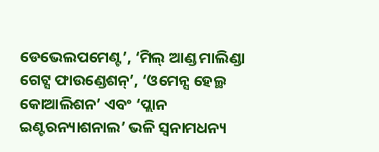ଡେଭେଲପମେଣ୍ଟ’, ‘ମିଲ୍ ଆଣ୍ଡ ମାଲିଣ୍ଡା ଗେଟ୍ସ ଫାଉଣ୍ଡେଶନ୍’, ‘ଓମେନ୍ସ ହେଲ୍ଥ କୋଆଲିଶନ’ ଏବଂ ‘ପ୍ଲାନ ଇଣ୍ଟରନ୍ୟାଶନାଲ’ ଭଳି ସ୍ବନାମଧନ୍ୟ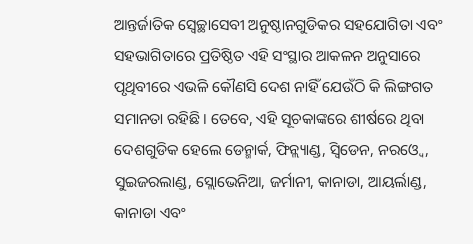ଆନ୍ତର୍ଜାତିକ ସ୍ବେଚ୍ଛାସେବୀ ଅନୁଷ୍ଠାନଗୁଡିକର ସହଯୋଗିତା ଏବଂ ସହଭାଗିତାରେ ପ୍ରତିଷ୍ଠିତ ଏହି ସଂସ୍ଥାର ଆକଳନ ଅନୁସାରେ ପୃଥିବୀରେ ଏଭଳି କୌଣସି ଦେଶ ନାହିଁ ଯେଉଁଠି କି ଲିଙ୍ଗଗତ ସମାନତା ରହିଛି। ତେବେ, ଏହି ସୂଚକାଙ୍କରେ ଶୀର୍ଷରେ ଥିବା ଦେଶଗୁଡିକ ହେଲେ ଡେନ୍ମାର୍କ, ଫିନ୍ଲ୍ୟାଣ୍ଡ, ସ୍ବିଡେନ, ନରଓ୍ବେ, ସୁଇଜରଲାଣ୍ଡ, ସ୍ଲୋଭେନିଆ, ଜର୍ମାନୀ, କାନାଡା, ଆୟର୍ଲାଣ୍ଡ, କାନାଡା ଏବଂ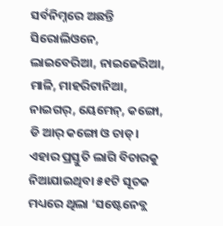ସର୍ବନିମ୍ନରେ ଅଛନ୍ତି ସିରୋଲିଓନେ, ଲାଇବେରିଆ, ନାଇଜେରିଆ, ମାଳି, ମାହରିଟାନିଆ, ନାଇଗର୍, ୟେମେନ୍, କଙ୍ଗୋ, ଡି ଆର୍ କଙ୍ଗୋ ଓ ଚାଡ୍।
ଏହାର ପ୍ରସ୍ତୁତି ଲାଗି ବିଚାରକୁ ନିଆଯାଇଥିବା ୫୧ଟି ସୂଚକ ମଧ୍ୟରେ ଥିଲା ‘ସଷ୍ଟେନେବ୍ଲ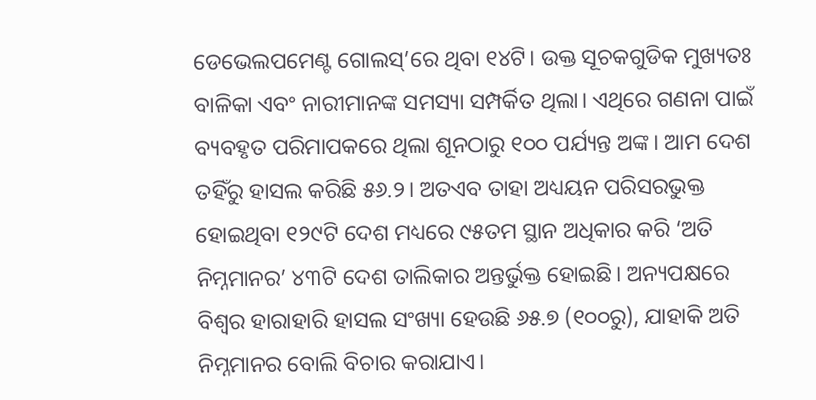ଡେଭେଲପମେଣ୍ଟ ଗୋଲସ୍’ରେ ଥିବା ୧୪ଟି। ଉକ୍ତ ସୂଚକଗୁଡିକ ମୁଖ୍ୟତଃ ବାଳିକା ଏବଂ ନାରୀମାନଙ୍କ ସମସ୍ୟା ସମ୍ପର୍କିତ ଥିଲା। ଏଥିରେ ଗଣନା ପାଇଁ ବ୍ୟବହୃତ ପରିମାପକରେ ଥିଲା ଶୂନଠାରୁ ୧୦୦ ପର୍ଯ୍ୟନ୍ତ ଅଙ୍କ। ଆମ ଦେଶ ତହିଁରୁ ହାସଲ କରିଛି ୫୬.୨। ଅତଏବ ତାହା ଅଧ୍ୟୟନ ପରିସରଭୁକ୍ତ ହୋଇଥିବା ୧୨୯ଟି ଦେଶ ମଧ୍ୟରେ ୯୫ତମ ସ୍ଥାନ ଅଧିକାର କରି ‘ଅତି ନିମ୍ନମାନର’ ୪୩ଟି ଦେଶ ତାଲିକାର ଅନ୍ତର୍ଭୁକ୍ତ ହୋଇଛି। ଅନ୍ୟପକ୍ଷରେ ବିଶ୍ୱର ହାରାହାରି ହାସଲ ସଂଖ୍ୟା ହେଉଛି ୬୫.୭ (୧୦୦ରୁ), ଯାହାକି ଅତି ନିମ୍ନମାନର ବୋଲି ବିଚାର କରାଯାଏ।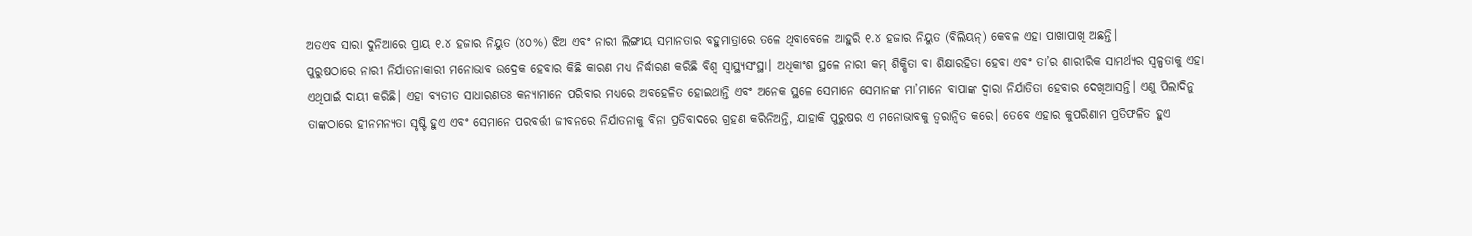ଅତଏବ ସାରା ଦୁନିଆରେ ପ୍ରାୟ ୧.୪ ହଜାର ନିୟୁତ (୪୦%) ଝିଅ ଏବଂ ନାରୀ ଲିଙ୍ଗୀୟ ସମାନତାର ବହୁମାତ୍ରାରେ ତଳେ ଥିବାବେଳେ ଆହୁରି ୧.୪ ହଜାର ନିୟୁତ (ବିଲିୟନ୍) କେବଳ ଏହା ପାଖାପାଖି ଅଛନ୍ତି।
ପୁରୁଷଠାରେ ନାରୀ ନିର୍ଯାତନାକାରୀ ମନୋଭାବ ଉଦ୍ରେକ ହେବାର କିଛି କାରଣ ମଧ୍ୟ ନିର୍ଦ୍ଧାରଣ କରିଛି ବିଶ୍ୱ ସ୍ବାସ୍ଥ୍ୟସଂସ୍ଥା। ଅଧିକାଂଶ ସ୍ଥଳେ ନାରୀ କମ୍ ଶିକ୍ଷିତା ବା ଶିକ୍ଷାରହିତା ହେବା ଏବଂ ତା’ର ଶାରୀରିକ ସାମର୍ଥ୍ୟର ସ୍ବଳ୍ପତାକୁ ଏହା ଏଥିପାଇଁ ଦାୟୀ କରିଛି। ଏହା ବ୍ୟତୀତ ସାଧାରଣତଃ କନ୍ୟାମାନେ ପରିବାର ମଧ୍ୟରେ ଅବହେଳିତ ହୋଇଥାନ୍ତି ଏବଂ ଅନେକ ସ୍ଥଳେ ସେମାନେ ସେମାନଙ୍କ ମା’ମାନେ ବାପାଙ୍କ ଦ୍ୱାରା ନିର୍ଯାତିତା ହେବାର ଦେଖିଆସନ୍ତି। ଏଣୁ ପିଲାଦିନୁ ତାଙ୍କଠାରେ ହୀନମନ୍ୟତା ସୃଷ୍ଟି ହୁଏ ଏବଂ ସେମାନେ ପରବର୍ତ୍ତୀ ଜୀବନରେ ନିର୍ଯାତନାକୁ ବିନା ପ୍ରତିବାଦରେ ଗ୍ରହଣ କରିନିଅନ୍ତି, ଯାହାକି ପୁରୁଷର ଏ ମନୋଭାବକୁ ତ୍ୱରାନ୍ବିତ କରେ। ତେବେ ଏହାର କୁପରିଣାମ ପ୍ରତିଫଳିତ ହୁଏ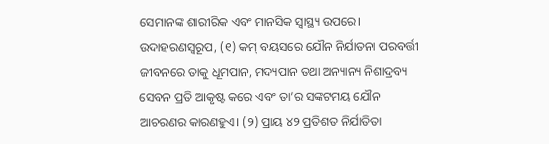ସେମାନଙ୍କ ଶାରୀରିକ ଏବଂ ମାନସିକ ସ୍ବାସ୍ଥ୍ୟ ଉପରେ। ଉଦାହରଣସ୍ବରୂପ, (୧) କମ୍ ବୟସରେ ଯୌନ ନିର୍ଯାତନା ପରବର୍ତ୍ତୀ ଜୀବନରେ ତାକୁ ଧୂମପାନ, ମଦ୍ୟପାନ ତଥା ଅନ୍ୟାନ୍ୟ ନିଶାଦ୍ରବ୍ୟ ସେବନ ପ୍ରତି ଆକୃଷ୍ଟ କରେ ଏବଂ ତା’ର ସଙ୍କଟମୟ ଯୌନ ଆଚରଣର କାରଣହୁଏ। (୨) ପ୍ରାୟ ୪୨ ପ୍ରତିଶତ ନିର୍ଯାତିତା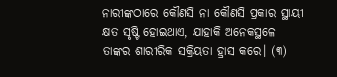ନାରୀଙ୍କଠାରେ କୌଣସି ନା କୌଣସି ପ୍ରକାର ସ୍ଥାୟୀ କ୍ଷତ ସୃଷ୍ଟି ହୋଇଥାଏ, ଯାହାକି ଅନେକସ୍ଥଳେ ତାଙ୍କର ଶାରୀରିକ ସକ୍ରିୟତା ହ୍ରାସ କରେ। (୩)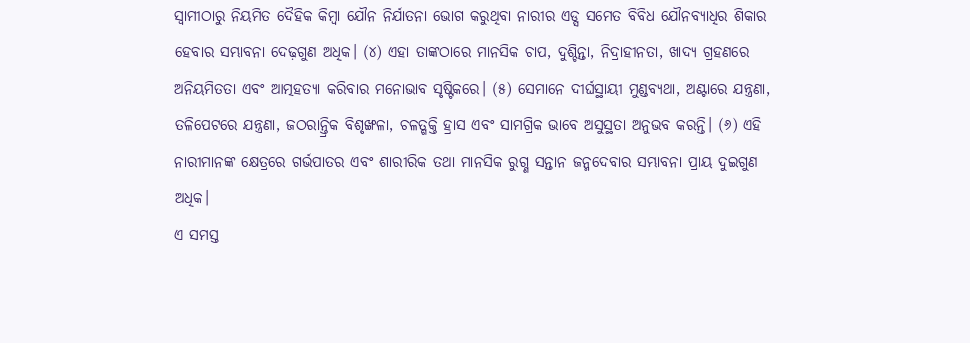ସ୍ବାମୀଠାରୁ ନିୟମିତ ଦୈହିକ କିମ୍ବା ଯୌନ ନିର୍ଯାତନା ଭୋଗ କରୁଥିବା ନାରୀର ଏଡ୍ସ ସମେତ ବିବିଧ ଯୌନବ୍ୟାଧିର ଶିକାର ହେବାର ସମ୍ଭାବନା ଦେଢ଼ଗୁଣ ଅଧିକ। (୪) ଏହା ତାଙ୍କଠାରେ ମାନସିକ ଚାପ, ଦୁଶ୍ଚିନ୍ତା, ନିଦ୍ରାହୀନତା, ଖାଦ୍ୟ ଗ୍ରହଣରେ ଅନିୟମିତତା ଏବଂ ଆତ୍ମହତ୍ୟା କରିବାର ମନୋଭାବ ସୃଷ୍ଟିକରେ। (୫) ସେମାନେ ଦୀର୍ଘସ୍ଥାୟୀ ମୁଣ୍ଡବ୍ୟଥା, ଅଣ୍ଟାରେ ଯନ୍ତ୍ରଣା, ତଳିପେଟରେ ଯନ୍ତ୍ରଣା, ଜଠରାନ୍ତ୍ରିକ ବିଶୃଙ୍ଖଳା, ଚଳତ୍ଶକ୍ତି ହ୍ରାସ ଏବଂ ସାମଗ୍ରିକ ଭାବେ ଅସୁସ୍ଥତା ଅନୁଭବ କରନ୍ତି। (୬) ଏହି ନାରୀମାନଙ୍କ କ୍ଷେତ୍ରରେ ଗର୍ଭପାତର ଏବଂ ଶାରୀରିକ ତଥା ମାନସିକ ରୁଗ୍ଣ ସନ୍ତାନ ଜନ୍ମଦେବାର ସମ୍ଭାବନା ପ୍ରାୟ ଦୁଇଗୁଣ ଅଧିକ।
ଏ ସମସ୍ତ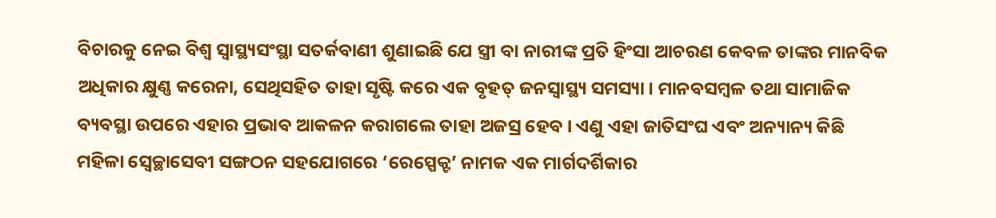ବିଚାରକୁ ନେଇ ବିଶ୍ୱ ସ୍ବାସ୍ଥ୍ୟସଂସ୍ଥା ସତର୍କବାଣୀ ଶୁଣାଇଛି ଯେ ସ୍ତ୍ରୀ ବା ନାରୀଙ୍କ ପ୍ରତି ହିଂସା ଆଚରଣ କେବଳ ତାଙ୍କର ମାନବିକ ଅଧିକାର କ୍ଷୁଣ୍ଣ କରେନା, ସେଥିସହିତ ତାହା ସୃଷ୍ଟି କରେ ଏକ ବୃହତ୍ ଜନସ୍ବାସ୍ଥ୍ୟ ସମସ୍ୟା। ମାନବସମ୍ବଳ ତଥା ସାମାଜିକ ବ୍ୟବସ୍ଥା ଉପରେ ଏହାର ପ୍ରଭାବ ଆକଳନ କରାଗଲେ ତାହା ଅଜସ୍ର ହେବ। ଏଣୁ ଏହା ଜାତିସଂଘ ଏବଂ ଅନ୍ୟାନ୍ୟ କିଛି ମହିଳା ସ୍ବେଚ୍ଛାସେବୀ ସଙ୍ଗଠନ ସହଯୋଗରେ ‘ରେସ୍ପେକ୍ଟ’ ନାମକ ଏକ ମାର୍ଗଦର୍ଶିକାର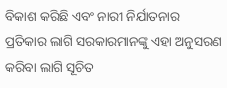ବିକାଶ କରିଛି ଏବଂ ନାରୀ ନିର୍ଯାତନାର ପ୍ରତିକାର ଲାଗି ସରକାରମାନଙ୍କୁ ଏହା ଅନୁସରଣ କରିବା ଲାଗି ସୂଚିତ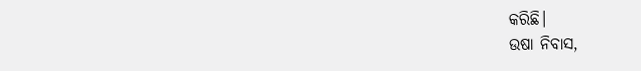କରିଛି।
ଉଷା ନିବାସ,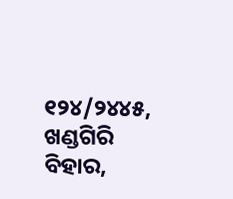୧୨୪/୨୪୪୫, ଖଣ୍ଡଗିରି ବିହାର,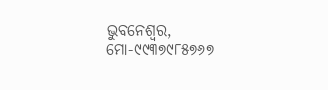ଭୁବନେଶ୍ୱର, ମୋ-୯୯୩୭୯୮୫୭୬୭